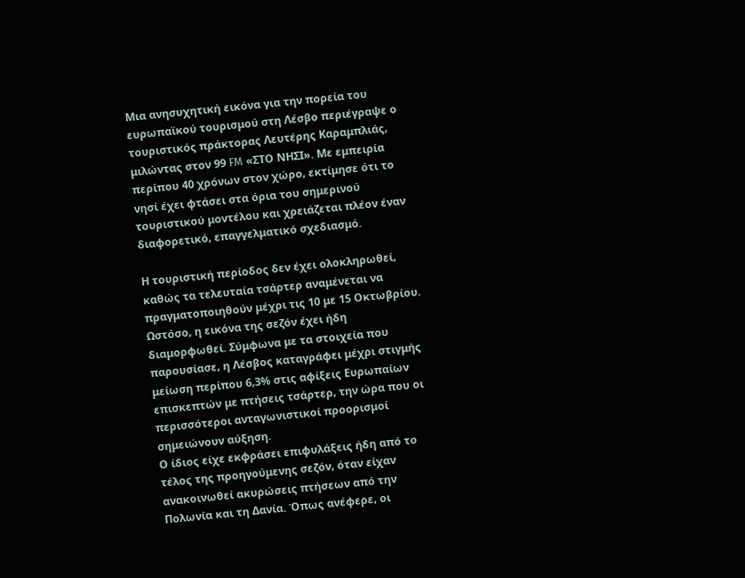Μια ανησυχητική εικόνα για την πορεία του ευρωπαϊκού τουρισμού στη Λέσβο περιέγραψε ο τουριστικός πράκτορας Λευτέρης Καραμπλιάς, μιλώντας στον 99 FM «ΣΤΟ ΝΗΣΙ». Με εμπειρία περίπου 40 χρόνων στον χώρο, εκτίμησε ότι το νησί έχει φτάσει στα όρια του σημερινού τουριστικού μοντέλου και χρειάζεται πλέον έναν διαφορετικό, επαγγελματικό σχεδιασμό.

Η τουριστική περίοδος δεν έχει ολοκληρωθεί, καθώς τα τελευταία τσάρτερ αναμένεται να πραγματοποιηθούν μέχρι τις 10 με 15 Οκτωβρίου. Ωστόσο, η εικόνα της σεζόν έχει ήδη διαμορφωθεί. Σύμφωνα με τα στοιχεία που παρουσίασε, η Λέσβος καταγράφει μέχρι στιγμής μείωση περίπου 6,3% στις αφίξεις Ευρωπαίων επισκεπτών με πτήσεις τσάρτερ, την ώρα που οι περισσότεροι ανταγωνιστικοί προορισμοί σημειώνουν αύξηση.
Ο ίδιος είχε εκφράσει επιφυλάξεις ήδη από το τέλος της προηγούμενης σεζόν, όταν είχαν ανακοινωθεί ακυρώσεις πτήσεων από την Πολωνία και τη Δανία. Όπως ανέφερε, οι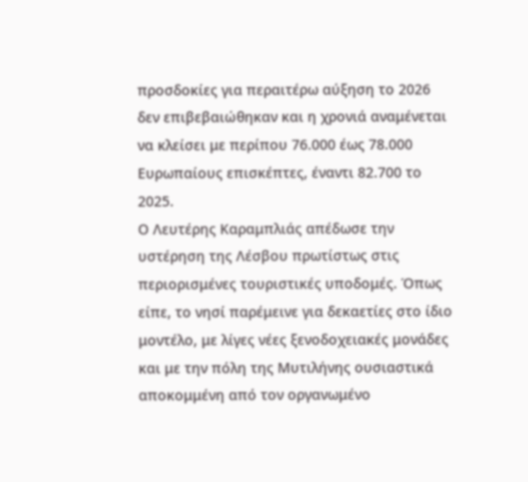προσδοκίες για περαιτέρω αύξηση το 2026 δεν επιβεβαιώθηκαν και η χρονιά αναμένεται να κλείσει με περίπου 76.000 έως 78.000 Ευρωπαίους επισκέπτες, έναντι 82.700 το 2025.
Ο Λευτέρης Καραμπλιάς απέδωσε την υστέρηση της Λέσβου πρωτίστως στις περιορισμένες τουριστικές υποδομές. Όπως είπε, το νησί παρέμεινε για δεκαετίες στο ίδιο μοντέλο, με λίγες νέες ξενοδοχειακές μονάδες και με την πόλη της Μυτιλήνης ουσιαστικά αποκομμένη από τον οργανωμένο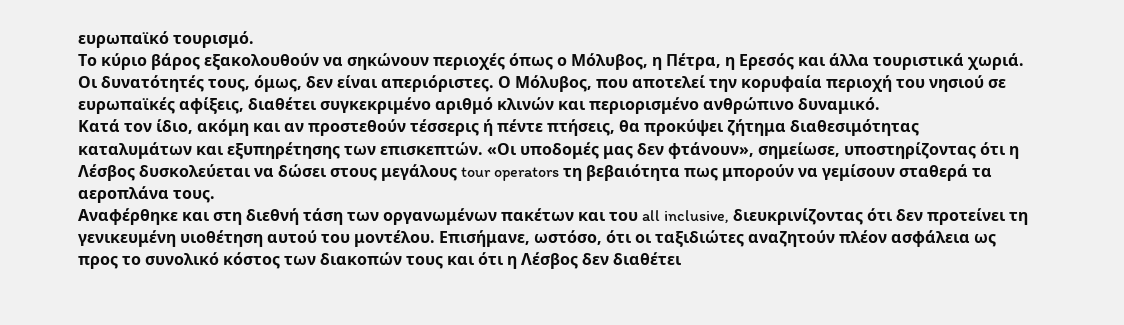ευρωπαϊκό τουρισμό.
Το κύριο βάρος εξακολουθούν να σηκώνουν περιοχές όπως ο Μόλυβος, η Πέτρα, η Ερεσός και άλλα τουριστικά χωριά. Οι δυνατότητές τους, όμως, δεν είναι απεριόριστες. Ο Μόλυβος, που αποτελεί την κορυφαία περιοχή του νησιού σε ευρωπαϊκές αφίξεις, διαθέτει συγκεκριμένο αριθμό κλινών και περιορισμένο ανθρώπινο δυναμικό.
Κατά τον ίδιο, ακόμη και αν προστεθούν τέσσερις ή πέντε πτήσεις, θα προκύψει ζήτημα διαθεσιμότητας καταλυμάτων και εξυπηρέτησης των επισκεπτών. «Οι υποδομές μας δεν φτάνουν», σημείωσε, υποστηρίζοντας ότι η Λέσβος δυσκολεύεται να δώσει στους μεγάλους tour operators τη βεβαιότητα πως μπορούν να γεμίσουν σταθερά τα αεροπλάνα τους.
Αναφέρθηκε και στη διεθνή τάση των οργανωμένων πακέτων και του all inclusive, διευκρινίζοντας ότι δεν προτείνει τη γενικευμένη υιοθέτηση αυτού του μοντέλου. Επισήμανε, ωστόσο, ότι οι ταξιδιώτες αναζητούν πλέον ασφάλεια ως προς το συνολικό κόστος των διακοπών τους και ότι η Λέσβος δεν διαθέτει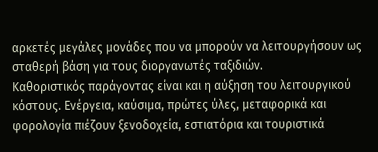αρκετές μεγάλες μονάδες που να μπορούν να λειτουργήσουν ως σταθερή βάση για τους διοργανωτές ταξιδιών.
Καθοριστικός παράγοντας είναι και η αύξηση του λειτουργικού κόστους. Ενέργεια, καύσιμα, πρώτες ύλες, μεταφορικά και φορολογία πιέζουν ξενοδοχεία, εστιατόρια και τουριστικά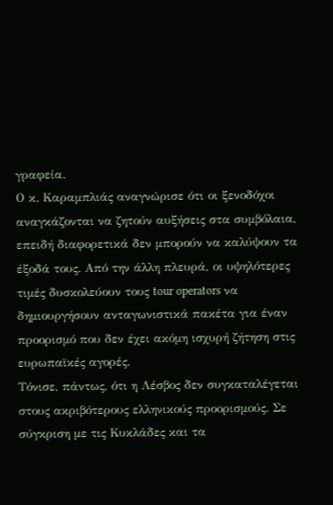γραφεία.
Ο κ. Καραμπλιάς αναγνώρισε ότι οι ξενοδόχοι αναγκάζονται να ζητούν αυξήσεις στα συμβόλαια, επειδή διαφορετικά δεν μπορούν να καλύψουν τα έξοδά τους. Από την άλλη πλευρά, οι υψηλότερες τιμές δυσκολεύουν τους tour operators να δημιουργήσουν ανταγωνιστικά πακέτα για έναν προορισμό που δεν έχει ακόμη ισχυρή ζήτηση στις ευρωπαϊκές αγορές.
Τόνισε, πάντως, ότι η Λέσβος δεν συγκαταλέγεται στους ακριβότερους ελληνικούς προορισμούς. Σε σύγκριση με τις Κυκλάδες και τα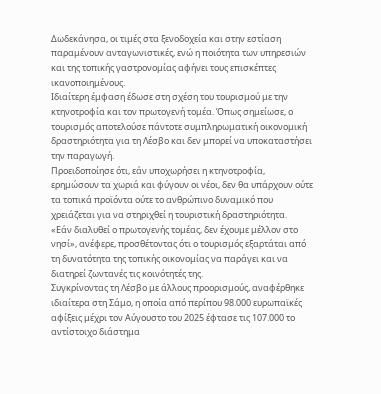Δωδεκάνησα, οι τιμές στα ξενοδοχεία και στην εστίαση παραμένουν ανταγωνιστικές, ενώ η ποιότητα των υπηρεσιών και της τοπικής γαστρονομίας αφήνει τους επισκέπτες ικανοποιημένους.
Ιδιαίτερη έμφαση έδωσε στη σχέση του τουρισμού με την κτηνοτροφία και τον πρωτογενή τομέα. Όπως σημείωσε, ο τουρισμός αποτελούσε πάντοτε συμπληρωματική οικονομική δραστηριότητα για τη Λέσβο και δεν μπορεί να υποκαταστήσει την παραγωγή.
Προειδοποίησε ότι, εάν υποχωρήσει η κτηνοτροφία, ερημώσουν τα χωριά και φύγουν οι νέοι, δεν θα υπάρχουν ούτε τα τοπικά προϊόντα ούτε το ανθρώπινο δυναμικό που χρειάζεται για να στηριχθεί η τουριστική δραστηριότητα.
«Εάν διαλυθεί ο πρωτογενής τομέας, δεν έχουμε μέλλον στο νησί», ανέφερε, προσθέτοντας ότι ο τουρισμός εξαρτάται από τη δυνατότητα της τοπικής οικονομίας να παράγει και να διατηρεί ζωντανές τις κοινότητές της.
Συγκρίνοντας τη Λέσβο με άλλους προορισμούς, αναφέρθηκε ιδιαίτερα στη Σάμο, η οποία από περίπου 98.000 ευρωπαϊκές αφίξεις μέχρι τον Αύγουστο του 2025 έφτασε τις 107.000 το αντίστοιχο διάστημα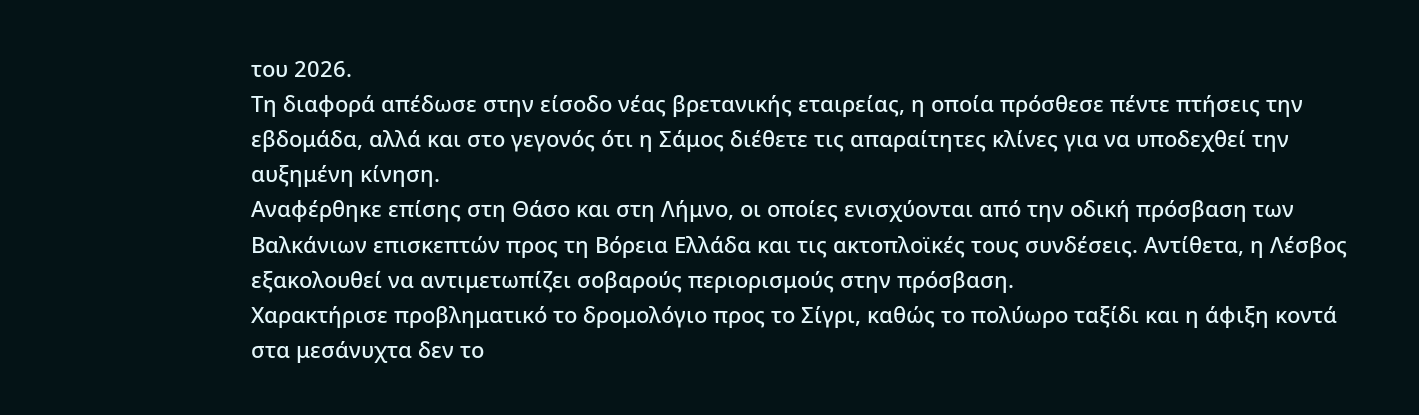του 2026.
Τη διαφορά απέδωσε στην είσοδο νέας βρετανικής εταιρείας, η οποία πρόσθεσε πέντε πτήσεις την εβδομάδα, αλλά και στο γεγονός ότι η Σάμος διέθετε τις απαραίτητες κλίνες για να υποδεχθεί την αυξημένη κίνηση.
Αναφέρθηκε επίσης στη Θάσο και στη Λήμνο, οι οποίες ενισχύονται από την οδική πρόσβαση των Βαλκάνιων επισκεπτών προς τη Βόρεια Ελλάδα και τις ακτοπλοϊκές τους συνδέσεις. Αντίθετα, η Λέσβος εξακολουθεί να αντιμετωπίζει σοβαρούς περιορισμούς στην πρόσβαση.
Χαρακτήρισε προβληματικό το δρομολόγιο προς το Σίγρι, καθώς το πολύωρο ταξίδι και η άφιξη κοντά στα μεσάνυχτα δεν το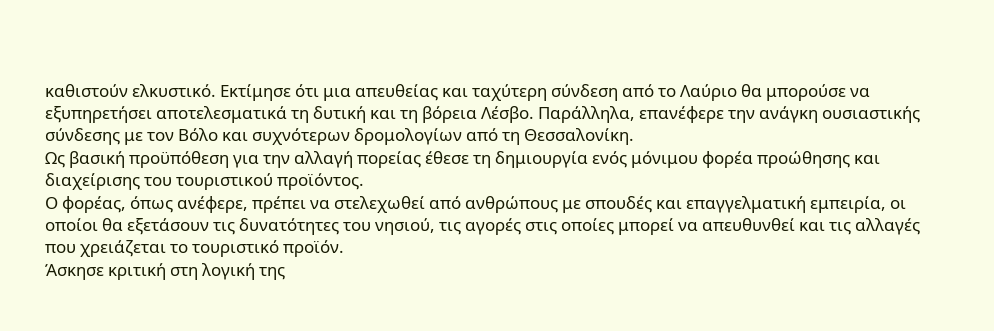καθιστούν ελκυστικό. Εκτίμησε ότι μια απευθείας και ταχύτερη σύνδεση από το Λαύριο θα μπορούσε να εξυπηρετήσει αποτελεσματικά τη δυτική και τη βόρεια Λέσβο. Παράλληλα, επανέφερε την ανάγκη ουσιαστικής σύνδεσης με τον Βόλο και συχνότερων δρομολογίων από τη Θεσσαλονίκη.
Ως βασική προϋπόθεση για την αλλαγή πορείας έθεσε τη δημιουργία ενός μόνιμου φορέα προώθησης και διαχείρισης του τουριστικού προϊόντος.
Ο φορέας, όπως ανέφερε, πρέπει να στελεχωθεί από ανθρώπους με σπουδές και επαγγελματική εμπειρία, οι οποίοι θα εξετάσουν τις δυνατότητες του νησιού, τις αγορές στις οποίες μπορεί να απευθυνθεί και τις αλλαγές που χρειάζεται το τουριστικό προϊόν.
Άσκησε κριτική στη λογική της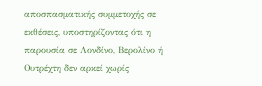αποσπασματικής συμμετοχής σε εκθέσεις, υποστηρίζοντας ότι η παρουσία σε Λονδίνο, Βερολίνο ή Ουτρέχτη δεν αρκεί χωρίς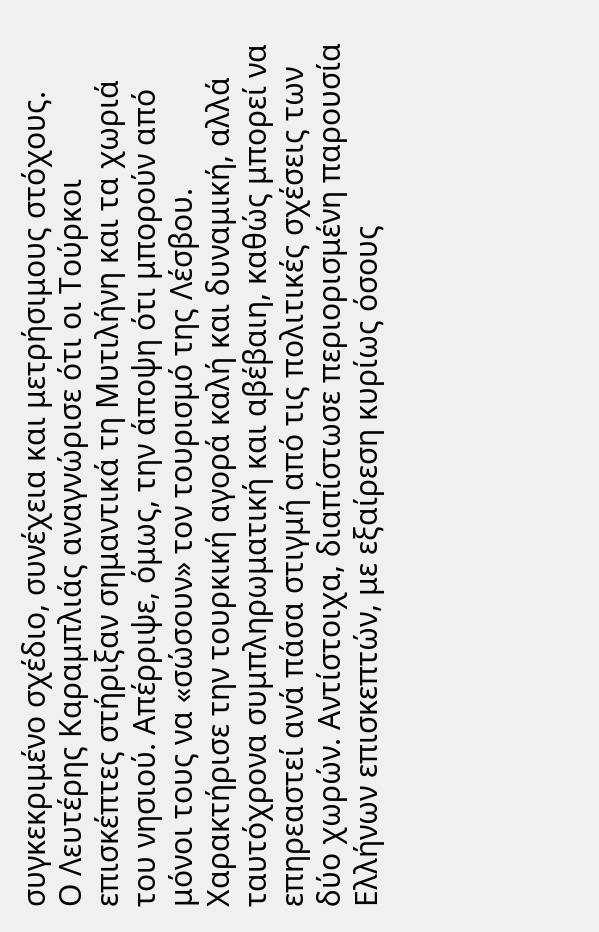συγκεκριμένο σχέδιο, συνέχεια και μετρήσιμους στόχους.
Ο Λευτέρης Καραμπλιάς αναγνώρισε ότι οι Τούρκοι επισκέπτες στήριξαν σημαντικά τη Μυτιλήνη και τα χωριά του νησιού. Απέρριψε, όμως, την άποψη ότι μπορούν από μόνοι τους να «σώσουν» τον τουρισμό της Λέσβου.
Χαρακτήρισε την τουρκική αγορά καλή και δυναμική, αλλά ταυτόχρονα συμπληρωματική και αβέβαιη, καθώς μπορεί να επηρεαστεί ανά πάσα στιγμή από τις πολιτικές σχέσεις των δύο χωρών. Αντίστοιχα, διαπίστωσε περιορισμένη παρουσία Ελλήνων επισκεπτών, με εξαίρεση κυρίως όσους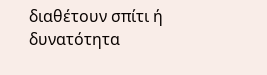διαθέτουν σπίτι ή δυνατότητα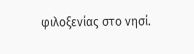φιλοξενίας στο νησί.